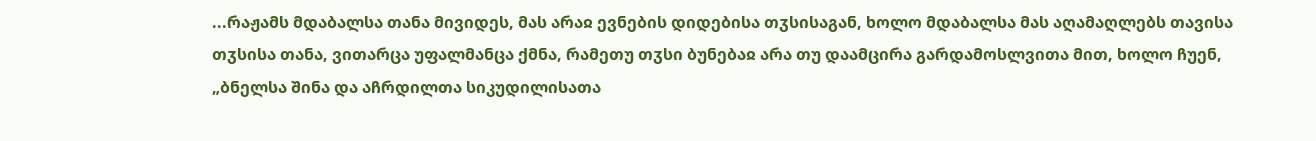...რაჟამს მდაბალსა თანა მივიდეს, მას არაჲ ევნების დიდებისა თჳსისაგან, ხოლო მდაბალსა მას აღამაღლებს თავისა თჳსისა თანა, ვითარცა უფალმანცა ქმნა, რამეთუ თჳსი ბუნებაჲ არა თუ დაამცირა გარდამოსლვითა მით, ხოლო ჩუენ, „ბნელსა შინა და აჩრდილთა სიკუდილისათა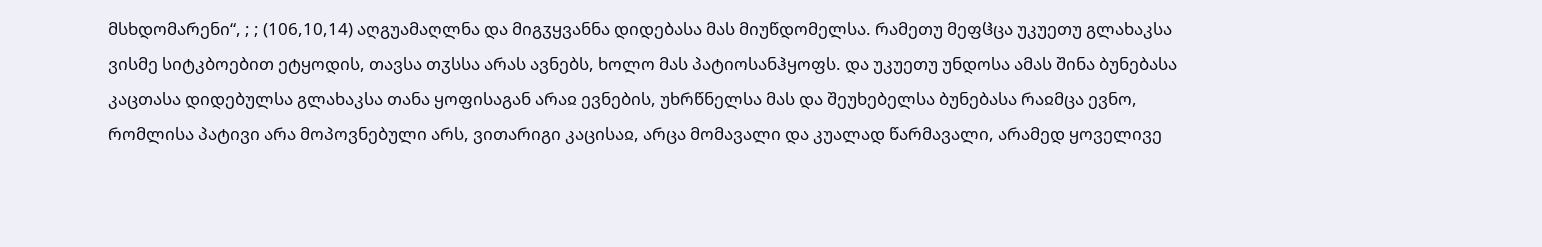მსხდომარენი“, ; ; (106,10,14) აღგუამაღლნა და მიგჳყვანნა დიდებასა მას მიუწდომელსა. რამეთუ მეფჱცა უკუეთუ გლახაკსა ვისმე სიტკბოებით ეტყოდის, თავსა თჳსსა არას ავნებს, ხოლო მას პატიოსანჰყოფს. და უკუეთუ უნდოსა ამას შინა ბუნებასა კაცთასა დიდებულსა გლახაკსა თანა ყოფისაგან არაჲ ევნების, უხრწნელსა მას და შეუხებელსა ბუნებასა რაჲმცა ევნო, რომლისა პატივი არა მოპოვნებული არს, ვითარიგი კაცისაჲ, არცა მომავალი და კუალად წარმავალი, არამედ ყოველივე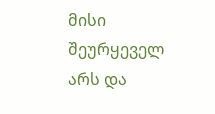მისი შეურყეველ არს და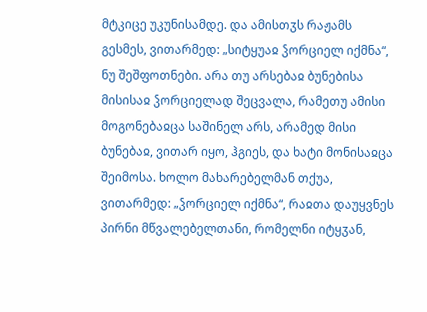მტკიცე უკუნისამდე. და ამისთჳს რაჟამს გესმეს, ვითარმედ: „სიტყუაჲ ჴორციელ იქმნა“, ნუ შეშფოთნები. არა თუ არსებაჲ ბუნებისა მისისაჲ ჴორციელად შეცვალა, რამეთუ ამისი მოგონებაჲცა საშინელ არს, არამედ მისი ბუნებაჲ, ვითარ იყო, ჰგიეს, და ხატი მონისაჲცა შეიმოსა. ხოლო მახარებელმან თქუა, ვითარმედ: „ჴორციელ იქმნა“, რაჲთა დაუყვნეს პირნი მწვალებელთანი, რომელნი იტყჳან,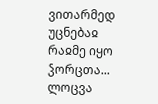ვითარმედ უცნებაჲ რაჲმე იყო ჴორცთა...
ლოცვა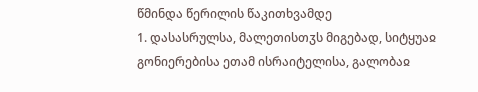წმინდა წერილის წაკითხვამდე
1. დასასრულსა, მალეთისთჳს მიგებად, სიტყუაჲ გონიერებისა ეთამ ისრაიტელისა, გალობაჲ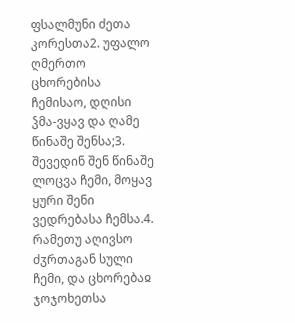ფსალმუნი ძეთა კორესთა2. უფალო ღმერთო ცხორებისა ჩემისაო, დღისი ჴმა-ვყავ და ღამე წინაშე შენსა;3. შევედინ შენ წინაშე ლოცვა ჩემი, მოყავ ყური შენი ვედრებასა ჩემსა.4. რამეთუ აღივსო ძჳრთაგან სული ჩემი, და ცხორებაჲ ჯოჯოხეთსა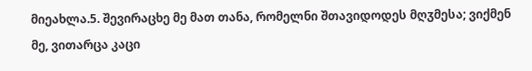მიეახლა.5. შევირაცხე მე მათ თანა, რომელნი შთავიდოდეს მღჳმესა; ვიქმენ მე, ვითარცა კაცი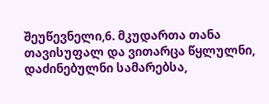შეუწევნელი,6. მკუდართა თანა თავისუფალ და ვითარცა წყლულნი, დაძინებულნი სამარებსა,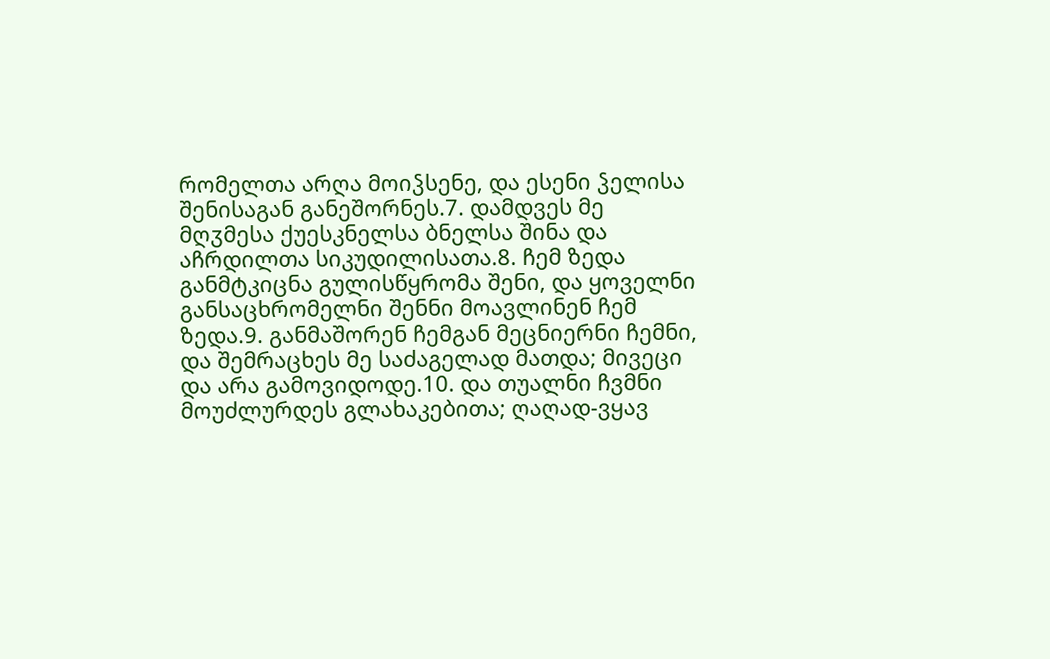რომელთა არღა მოიჴსენე, და ესენი ჴელისა შენისაგან განეშორნეს.7. დამდვეს მე მღჳმესა ქუესკნელსა ბნელსა შინა და აჩრდილთა სიკუდილისათა.8. ჩემ ზედა განმტკიცნა გულისწყრომა შენი, და ყოველნი განსაცხრომელნი შენნი მოავლინენ ჩემ ზედა.9. განმაშორენ ჩემგან მეცნიერნი ჩემნი, და შემრაცხეს მე საძაგელად მათდა; მივეცი და არა გამოვიდოდე.10. და თუალნი ჩვმნი მოუძლურდეს გლახაკებითა; ღაღად-ვყავ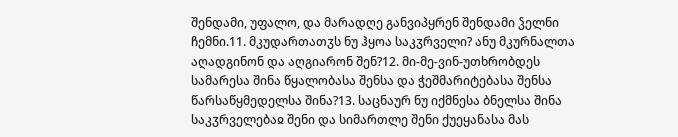შენდამი, უფალო, და მარადღე განვიპყრენ შენდამი ჴელნი ჩემნი.11. მკუდართათჳს ნუ ჰყოა საკჳრველი? ანუ მკურნალთა აღადგინონ და აღგიარონ შენ?12. მი-მე-ვინ-უთხრობდეს სამარესა შინა წყალობასა შენსა და ჭეშმარიტებასა შენსა წარსაწყმედელსა შინა?13. საცნაურ ნუ იქმნესა ბნელსა შინა საკჳრველებაჲ შენი და სიმართლე შენი ქუეყანასა მას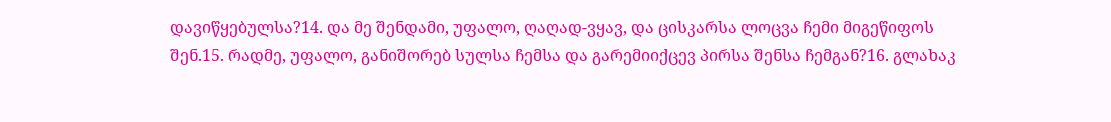დავიწყებულსა?14. და მე შენდამი, უფალო, ღაღად-ვყავ, და ცისკარსა ლოცვა ჩემი მიგეწიფოს შენ.15. რადმე, უფალო, განიშორებ სულსა ჩემსა და გარემიიქცევ პირსა შენსა ჩემგან?16. გლახაკ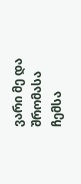ვარი მე და შრომასა ჩემსა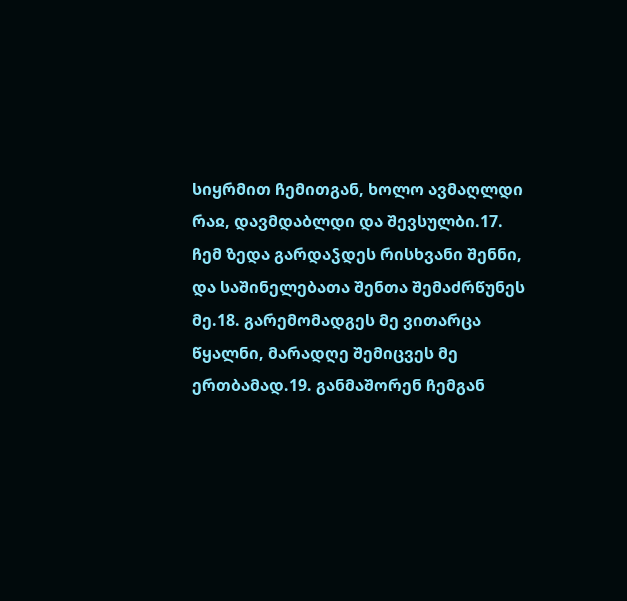სიყრმით ჩემითგან, ხოლო ავმაღლდი რაჲ, დავმდაბლდი და შევსულბი.17. ჩემ ზედა გარდაჴდეს რისხვანი შენნი, და საშინელებათა შენთა შემაძრწუნეს მე.18. გარემომადგეს მე ვითარცა წყალნი, მარადღე შემიცვეს მე ერთბამად.19. განმაშორენ ჩემგან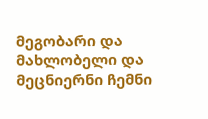მეგობარი და მახლობელი და მეცნიერნი ჩემნი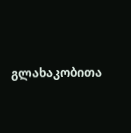გლახაკობითა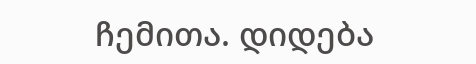ჩემითა. დიდება